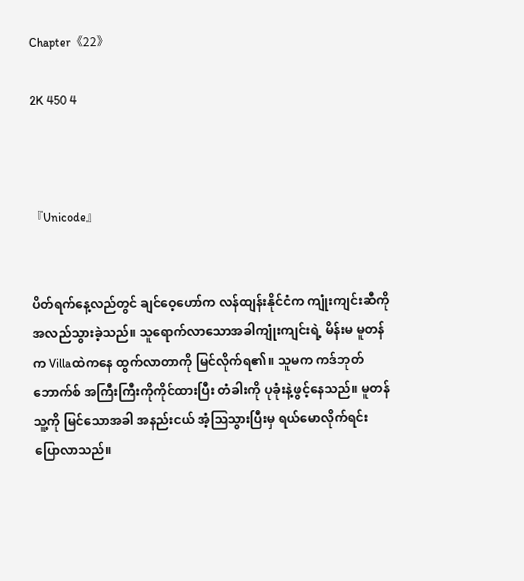Chapter《22》

2K 450 4



『Unicode』


ပိတ်ရက်နေ့လည်တွင် ချင်ဝေ့ဟော်က လန်ထျန်းနိုင်ငံက ကျုံးကျင်းဆီကို အလည်သွားခဲ့သည်။ သူရောက်လာသောအခါကျုံးကျင်းရဲ့ မိန်းမ မူတန်က Villaထဲကနေ ထွက်လာတာကို မြင်လိုက်ရ၏။ သူမက ကဒ်ဘုတ်ဘောက်စ် အကြီးကြီးကိုကိုင်ထားပြီး တံခါးကို ပုခုံးနဲ့ဖွင့်နေသည်။ မူတန် သူ့ကို မြင်သောအခါ အနည်းငယ် အံ့ဩသွားပြီးမှ ရယ်မောလိုက်ရင်းပြောလာသည်။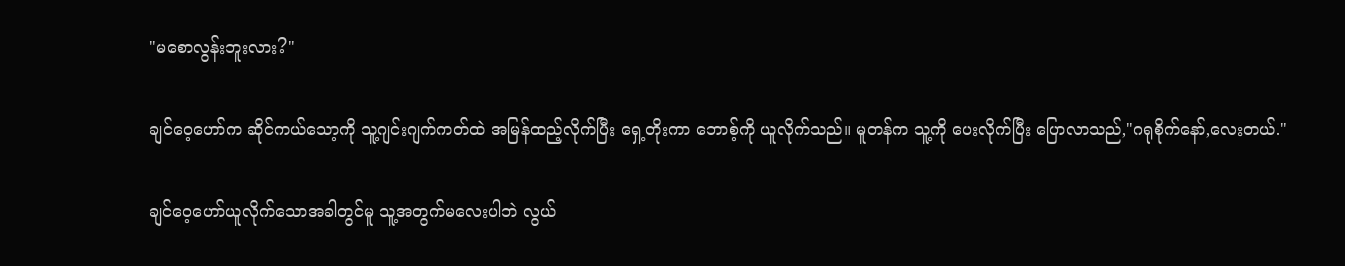"မစောလွန်းဘူးလား?"

ချင်ဝေ့ဟော်က ဆိုင်ကယ်သော့ကို သူ့ဂျင်းဂျက်ကတ်ထဲ အမြန်ထည့်လိုက်ပြီး ရှေ့တိုးကာ ဘောစ့်ကို ယူလိုက်သည်။ မူတန်က သူ့ကို ပေးလိုက်ပြီး ပြောလာသည်,"ဂရုစိုက်နော်,လေးတယ်."

ချင်ဝေ့ဟော်ယူလိုက်သောအခါတွင်မူ သူ့အတွက်မလေးပါဘဲ လွယ်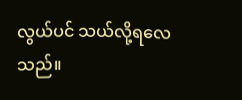လွယ်ပင် သယ်လို့ရလေသည်။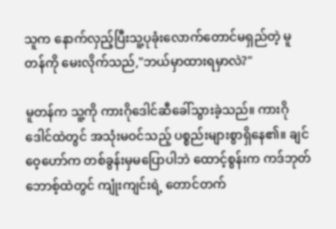သူက နောက်လှည့်ပြီးသူ့ပုခုံးလောက်တောင်မရှည်တဲ့ မူတန်ကို မေးလိုက်သည်,"ဘယ်မှာထားရမှာလဲ?"

မူတန်က သူ့ကို ကားဂိုဒေါင်ဆီခေါ်သွားခဲ့သည်။ ကားဂိုဒေါင်ထဲတွင် အသုံးမဝင်သည့် ပစ္စည်းများစွာရှိနေ၏။ ချင်ဝေ့ဟော်က တစ်ခွန်းမှမပြောပါဘဲ ထောင့်စွန်းက ကဒ်ဘုတ်ဘောစ့်ထဲတွင် ကျုံးကျင်းရဲ့ တောင်တက်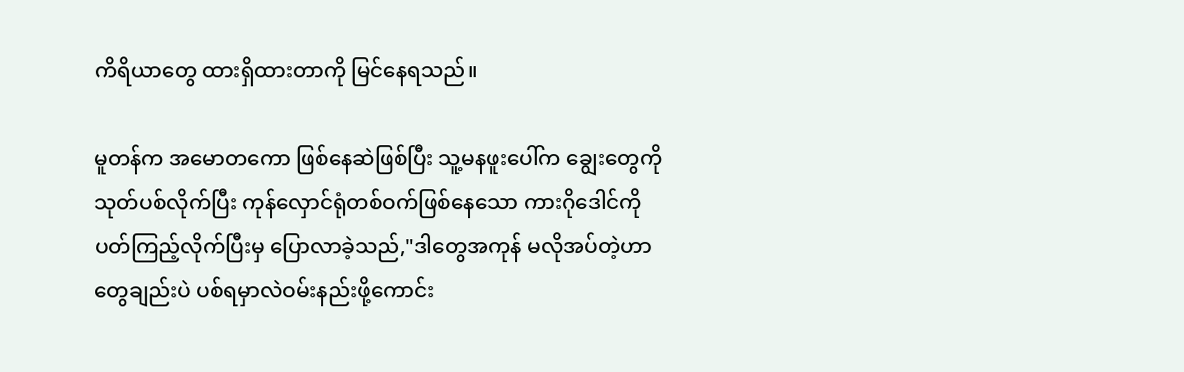ကိရိယာတွေ ထားရှိထားတာကို မြင်နေရသည်။

မူတန်က အမောတကော ဖြစ်နေဆဲဖြစ်ပြီး သူ့မနဖူးပေါ်က ချွေးတွေကို သုတ်ပစ်လိုက်ပြီး ကုန်လှောင်ရုံတစ်ဝက်ဖြစ်နေသော ကားဂိုဒေါင်ကို ပတ်ကြည့်လိုက်ပြီးမှ ပြောလာခဲ့သည်,"ဒါတွေအကုန် မလိုအပ်တဲ့ဟာတွေချည်းပဲ ပစ်ရမှာလဲဝမ်းနည်းဖို့ကောင်း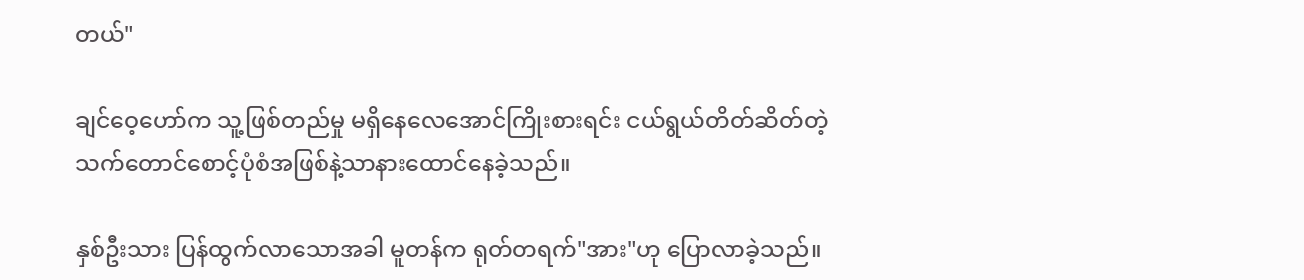တယ်"

ချင်ဝေ့ဟော်က သူ့ဖြစ်တည်မှု မရှိနေလေအောင်ကြိုးစားရင်း ငယ်ရွယ်တိတ်ဆိတ်တဲ့ သက်တောင်စောင့်ပုံစံအဖြစ်နဲ့သာနားထောင်နေခဲ့သည်။

နှစ်ဦးသား ပြန်ထွက်လာသောအခါ မူတန်က ရုတ်တရက်"အား"ဟု ပြောလာခဲ့သည်။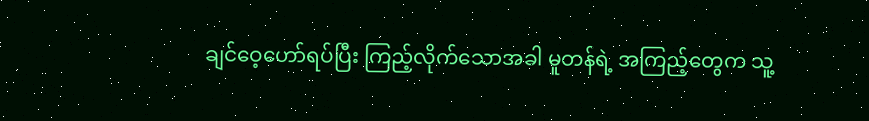ချင်ဝေ့ဟော်ရပ်ပြီး ကြည့်လိုက်သောအခါ မူတန်ရဲ့ အကြည့်တွေက သူ့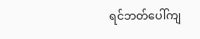ရင်ဘတ်ပေါ်ကျ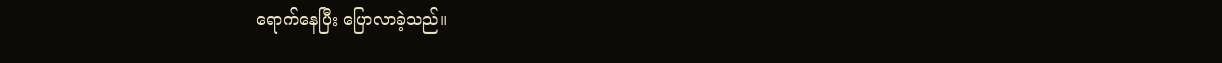ရောက်နေပြီး ပြောလာခဲ့သည်။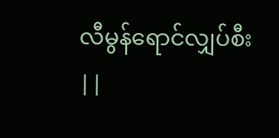လီမွန်ရောင်လျှပ်စီး ||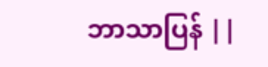ဘာသာပြန် ||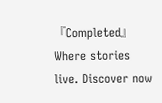『Completed』Where stories live. Discover now